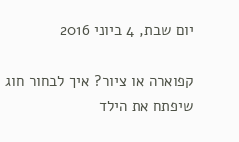יום שבת, 4 ביוני 2016

קפוארה או ציור? איך לבחור חוג שיפתח את הילד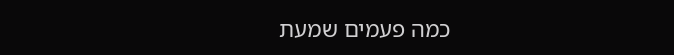כמה פעמים שמעת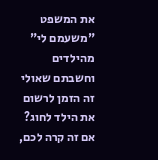את המשפט "משעמם לי" מהילדים וחשבתם שאולי זה הזמן לרשום את הילד לחוג?
אם זה קרה לכם,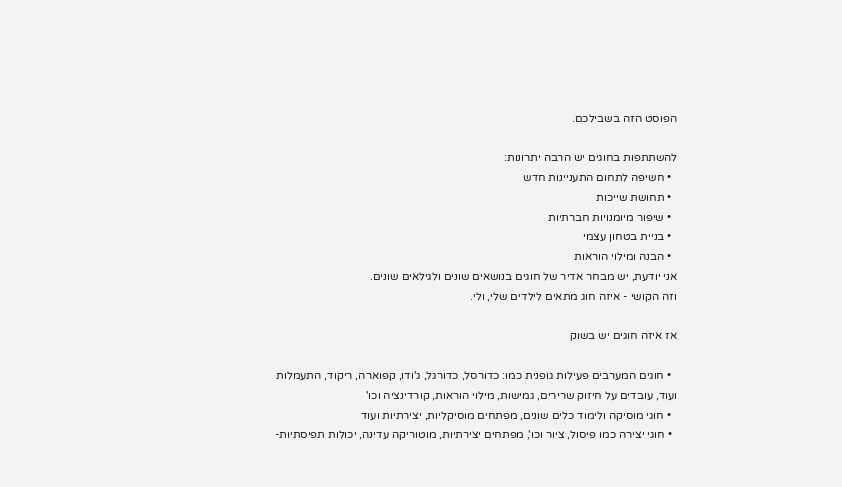הפוסט הזה בשבילכם.

להשתתפות בחוגים יש הרבה יתרונות:
  • חשיפה לתחום התעניינות חדש
  • תחושת שייכות
  • שיפור מיומנויות חברתיות
  • בניית בטחון עצמי
  • הבנה ומילוי הוראות
אני יודעת, יש מבחר אדיר של חוגים בנושאים שונים ולגילאים שונים.
וזה הקושי - איזה חוג מתאים לילדים שלי, ולי.

אז איזה חוגים יש בשוק

  • חוגים המערבים פעילות גופנית כמו: כדורסל, כדורגל, ג'ודו, קפוארה, ריקוד, התעמלות ועוד, עובדים על חיזוק שרירים, גמישות, מילוי הוראות, קורדינציה וכו'
  • חוגי מוסיקה ולימוד כלים שונים, מפתחים מוסיקליות, יצירתיות ועוד
  • חוגי יצירה כמו פיסול, ציור וכו', מפתחים יצירתיות, מוטוריקה עדינה, יכולות תפיסתיות-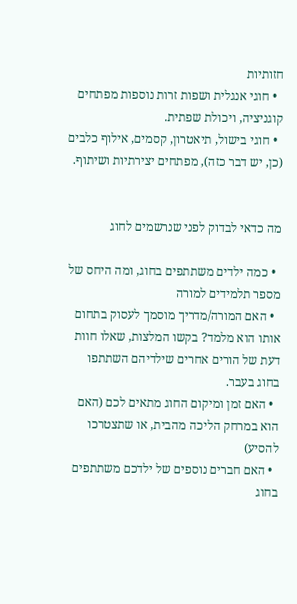חזותיות
  • חוגי אנגלית ושפות זרות נוספות מפתחים קוגניציה, ויכולת שפתית.
  • חוגי בישול, תיאטרון, קסמים, אילוף כלבים (כן, יש דבר כזה), מפתחים יצירתיות ושיתוף.


מה כדאי לבדוק לפני שנרשמים לחוג

  • כמה ילדים משתתפים בחוג, ומה היחס של מספר תלמידים למורה
  • האם המורה/מדריך מוסמך לעסוק בתחום אותו הוא מלמד? בקשו המלצות, שאלו חוות דעת של הורים אחרים שילדיהם השתתפו בחוג בעבר.
  • האם זמן ומיקום החוג מתאים לכם (האם הוא במרחק הליכה מהבית, או שתצטרכו להסיע)
  • האם חברים נוספים של ילדכם משתתפים בחוג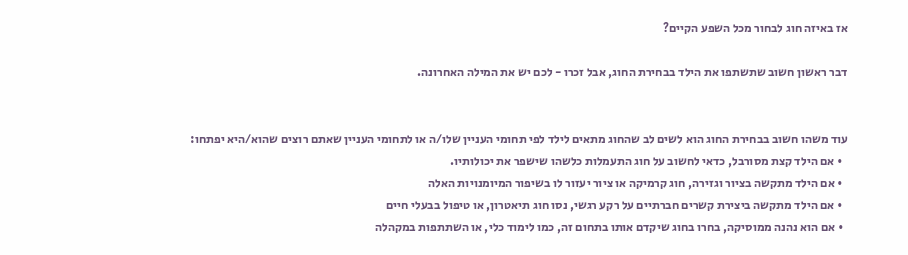אז באיזה חוג לבחור מכל השפע הקיים?

דבר ראשון חשוב שתשתפו את הילד בבחירת החוג, אבל זכרו - לכם יש את המילה האחרונה.


עוד משהו חשוב בבחירת החוג הוא לשים לב שהחוג מתאים לילד לפי תחומי העניין שלו/ה או לתחומי העניין שאתם רוצים שהוא/היא יפתחו:
  • אם הילד קצת מסורבל, כדאי לחשוב על חוג התעמלות כלשהו שישפר את יכולותיו.
  • אם הילד מתקשה בציור וגזירה, חוג קרמיקה או ציור יעזור לו בשיפור המיומנויות האלה
  • אם הילד מתקשה ביצירת קשרים חברתיים על רקע רגשי, נסו חוג תיאטרון, או טיפול בבעלי חיים
  • אם הוא נהנה ממוסיקה, בחרו בחוג שיקדם אותו בתחום זה, כמו לימוד כלי, או השתתפות במקהלה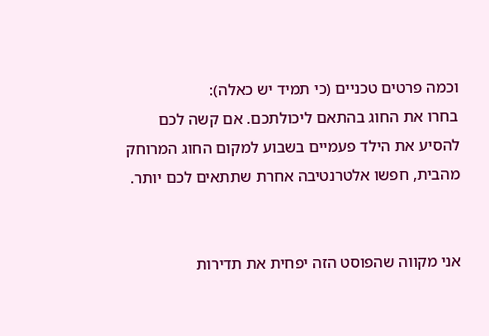וכמה פרטים טכניים (כי תמיד יש כאלה):
בחרו את החוג בהתאם ליכולתכם. אם קשה לכם להסיע את הילד פעמיים בשבוע למקום החוג המרוחק מהבית, חפשו אלטרנטיבה אחרת שתתאים לכם יותר.


אני מקווה שהפוסט הזה יפחית את תדירות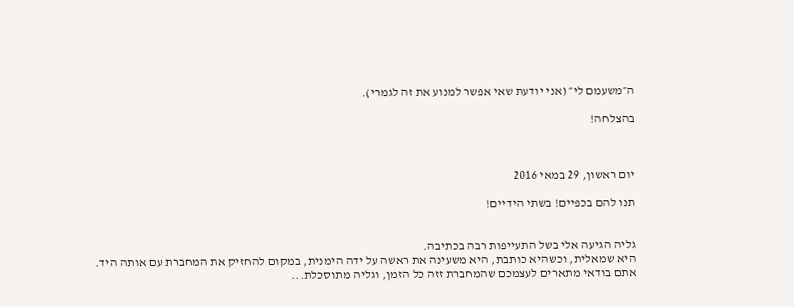ה״משעמם לי״ (אני יודעת שאי אפשר למנוע את זה לגמרי).

בהצלחה!



יום ראשון, 29 במאי 2016

תנו להם בכפיים! בשתי הידיים!


גליה הגיעה אלי בשל התעייפות רבה בכתיבה.
היא שמאלית, וכשהיא כותבת, היא משעינה את ראשה על ידה הימנית, במקום להחזיק את המחברת עם אותה היד.
אתם בודאי מתארים לעצמכם שהמחברת זזה כל הזמן, וגליה מתוסכלת...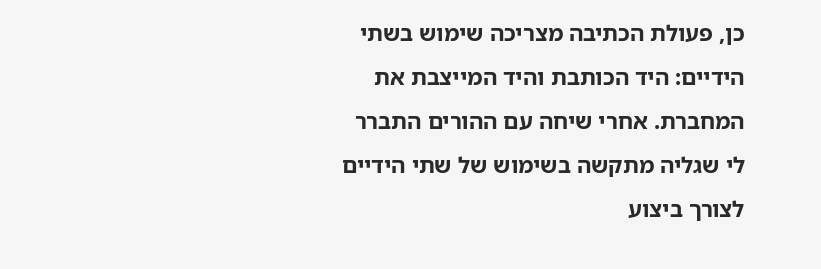כן, פעולת הכתיבה מצריכה שימוש בשתי הידיים: היד הכותבת והיד המייצבת את המחברת. אחרי שיחה עם ההורים התברר לי שגליה מתקשה בשימוש של שתי הידיים לצורך ביצוע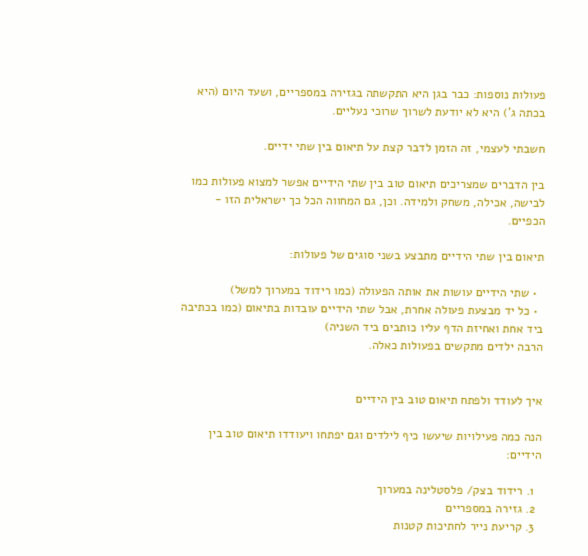פעולות נוספות: כבר בגן היא התקשתה בגזירה במספריים, ושעד היום (היא בכתה ג') היא לא יודעת לשרוך שרוכי נעליים.

חשבתי לעצמי, זה הזמן לדבר קצת על תיאום בין שתי ידיים.

בין הדברים שמצריכים תיאום טוב בין שתי הידיים אפשר למצוא פעולות כמו לבישה, אכילה, משחק ולמידה. וכן, גם המחווה הכל כך ישראלית הזו - הכפיים.

תיאום בין שתי הידיים מתבצע בשני סוגים של פעולות:

  • שתי הידיים עושות את אותה הפעולה (כמו רידוד במערוך למשל)
  • כל יד מבצעת פעולה אחרת, אבל שתי הידיים עובדות בתיאום (כמו בכתיבה ביד אחת ואחיזת הדף עליו כותבים ביד השניה)
הרבה ילדים מתקשים בפעולות כאלה.


איך לעודד ולפתח תיאום טוב בין הידיים

הנה כמה פעילויות שיעשו כיף לילדים וגם יפתחו ויעודדו תיאום טוב בין הידיים:

  1. רידוד בצק/ פלסטלינה במערוך
  2. גזירה במספריים
  3. קריעת נייר לחתיכות קטנות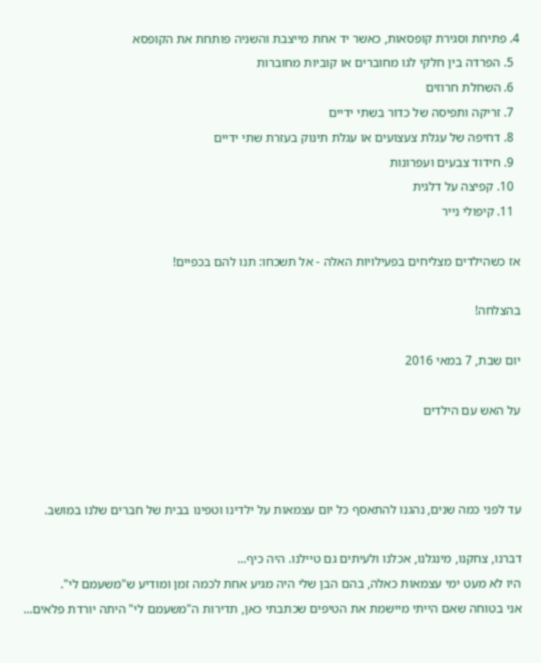4. פתיחת וסגירת קופסאות, כאשר יד אחת מייצבת והשניה פותחת את הקופסא
  5. הפרדה בין חלקי לגו מחוברים או קוביות מחוברות
  6. השחלת חרוזים
  7. זריקה ותפיסה של כדור בשתי ידיים
  8. דחיפה של עגלת צעצועים או עגלת תינוק בעזרת שתי ידיים
  9. חידוד צבעים ועפרונות
  10. קפיצה על דלגית
  11. קיפולי נייר

אז כשהילדים מצליחים בפעילויות האלה - אל תשכחו: תנו להם בכפיים!

בהצלחה!

יום שבת, 7 במאי 2016

על האש עם הילדים



עד לפני כמה שנים, נהגנו להתאסף כל יום עצמאות על ילדינו וטפינו בבית של חברים שלנו במושב.

דברנו, צחקנו, מינגלנו, אכלנו ולעיתים גם טיילנו. היה כיף...
היו לא מעט ימי עצמאות כאלה, בהם הבן שלי היה מגיע אחת לכמה זמן ומודיע ש"משעמם לי".
אני בטוחה שאם הייתי מיישמת את הטיפים שכתבתי כאן, תדירות ה"משעמם לי" היתה יורדת פלאים...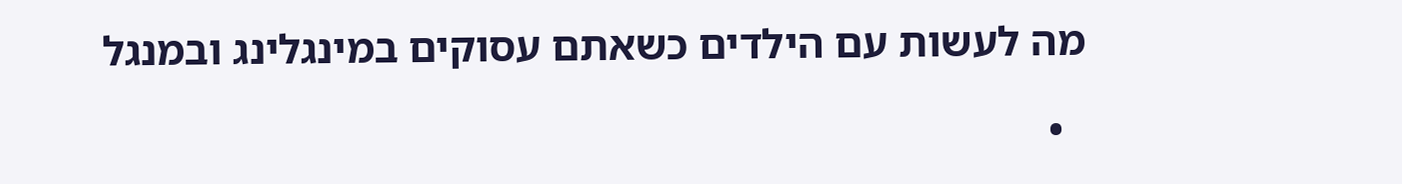מה לעשות עם הילדים כשאתם עסוקים במינגלינג ובמנגל

  •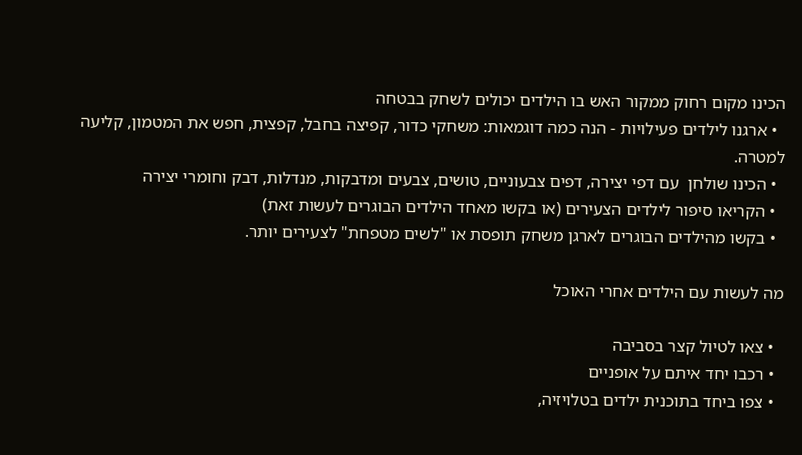הכינו מקום רחוק ממקור האש בו הילדים יכולים לשחק בבטחה
  • ארגנו לילדים פעילויות - הנה כמה דוגמאות: משחקי כדור, קפיצה בחבל, קפצית, חפש את המטמון, קליעה למטרה.
  • הכינו שולחן  עם דפי יצירה, דפים צבעוניים, טושים, צבעים ומדבקות, מנדלות, דבק וחומרי יצירה
  • הקריאו סיפור לילדים הצעירים (או בקשו מאחד הילדים הבוגרים לעשות זאת)
  • בקשו מהילדים הבוגרים לארגן משחק תופסת או "לשים מטפחת" לצעירים יותר.

מה לעשות עם הילדים אחרי האוכל

  • צאו לטיול קצר בסביבה
  • רכבו יחד איתם על אופניים
  • צפו ביחד בתוכנית ילדים בטלויזיה,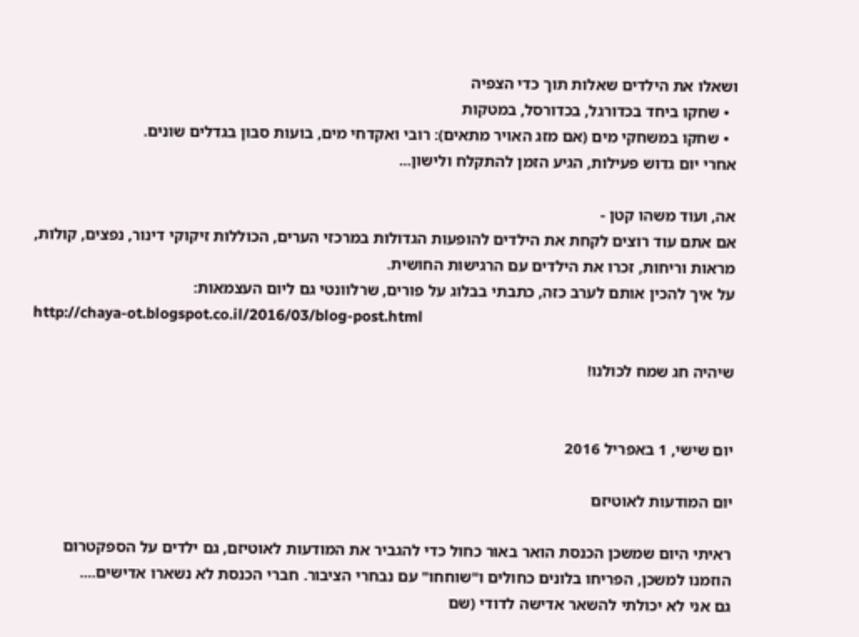ושאלו את הילדים שאלות תוך כדי הצפיה
  • שחקו ביחד בכדורגל, בכדורסל, במטקות
  • שחקו במשחקי מים (אם מזג האויר מתאים): רובי ואקדחי מים, בועות סבון בגדלים שונים.
אחרי יום גדוש פעילות, הגיע הזמן להתקלח ולישון...

אה, ועוד משהו קטן -
אם אתם עוד רוצים לקחת את הילדים להופעות הגדולות במרכזי הערים, הכוללות זיקוקי דינור, נפצים, קולות, מראות וריחות, זכרו את הילדים עם הרגישות החושית.
על איך להכין אותם לערב כזה, כתבתי בבלוג על פורים, שרלוונטי גם ליום העצמאות:
http://chaya-ot.blogspot.co.il/2016/03/blog-post.html

שיהיה חג שמח לכולנו!


יום שישי, 1 באפריל 2016

יום המודעות לאוטיזם

ראיתי היום שמשכן הכנסת הואר באור כחול כדי להגביר את המודעות לאוטיזם, גם ילדים על הספקטרום הוזמנו למשכן, הפריחו בלונים כחולים ו"שוחחו" עם נבחרי הציבור. חברי הכנסת לא נשארו אדישים....
גם אני לא יכולתי להשאר אדישה לדודי (שם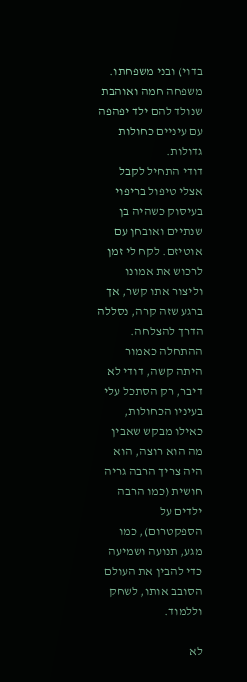בדוי) ובני משפחתו.
משפחה חמה ואוהבת שנולד להם ילד יפהפה עם עיניים כחולות גדולות.
דודי התחיל לקבל אצלי טיפול בריפוי בעיסוק כשהיה בן שנתיים ואובחן עם אוטיזם. לקח לי זמן לרכוש את אמונו וליצור אתו קשר, אך ברגע שזה קרה, נסללה הדרך להצלחה.
ההתחלה כאמור היתה קשה, דודי לא דיבר, רק הסתכל עלי בעיניו הכחולות, כאילו מבקש שאבין מה הוא רוצה, הוא היה צריך הרבה גריה חושית (כמו הרבה ילדים על הספקטרום), כמו מגע, תנועה ושמיעה כדי להבין את העולם הסובב אותו, לשחק וללמוד.

לא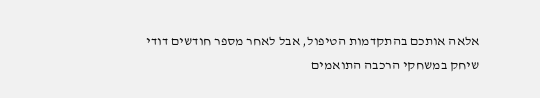אלאה אותכם בהתקדמות הטיפול, אבל לאחר מספר חודשים דודי שיחק במשחקי הרכבה התואמים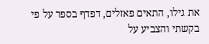את גילו, התאים פאזלים, דפדף בספר על פי בקשתי והצביע על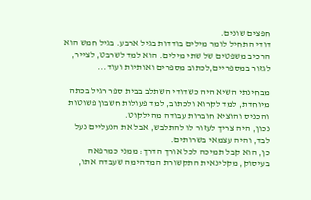חפצים שונים.
דודי התחיל לומר מילים בודדות בגיל ארבע. בגיל חמש הוא הרכיב משפטים של שתי מילים. הוא למד לשרבט, לצייר, לגזור במספריים,לכתוב מספרים ואותיות ועוד...

מבחינתי השיא היה כשדודי השתלב בבית ספר רגיל בכתה מיוחדת, למד לקרוא ולכתוב, למד פעולות חשבון פשוטות והכניס והוציא חוברות עבודה מהילקוט.
נכון, היה צריך לעזור לו להתלבש, אבל את הנעליים נעל לבד, והיה עצמאי בשרותים.
כן, הוא קבל תמיכה לכל אורך הדרך: ממני כמרפאה בעיסוק, מקלינאית התקשורת המדהימה שעבדה אתו,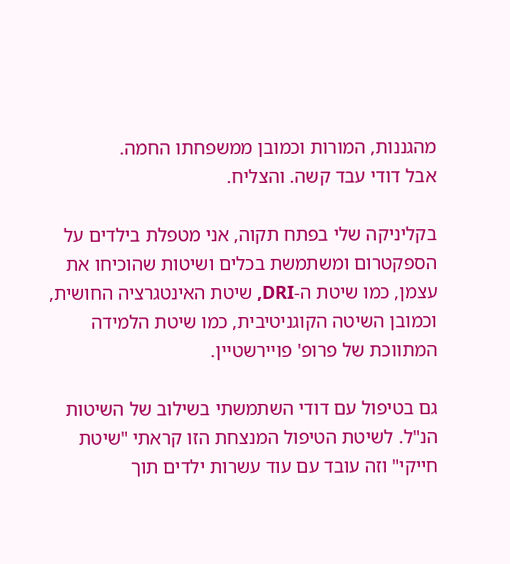מהגננות, המורות וכמובן ממשפחתו החמה.
אבל דודי עבד קשה. והצליח.

בקליניקה שלי בפתח תקוה, אני מטפלת בילדים על הספקטרום ומשתמשת בכלים ושיטות שהוכיחו את עצמן, כמו שיטת ה-DRI, שיטת האינטגרציה החושית, וכמובן השיטה הקוגניטיבית, כמו שיטת הלמידה המתווכת של פרופ' פויירשטיין.

גם בטיפול עם דודי השתמשתי בשילוב של השיטות הנ"ל. לשיטת הטיפול המנצחת הזו קראתי "שיטת חייקי" וזה עובד עם עוד עשרות ילדים תוך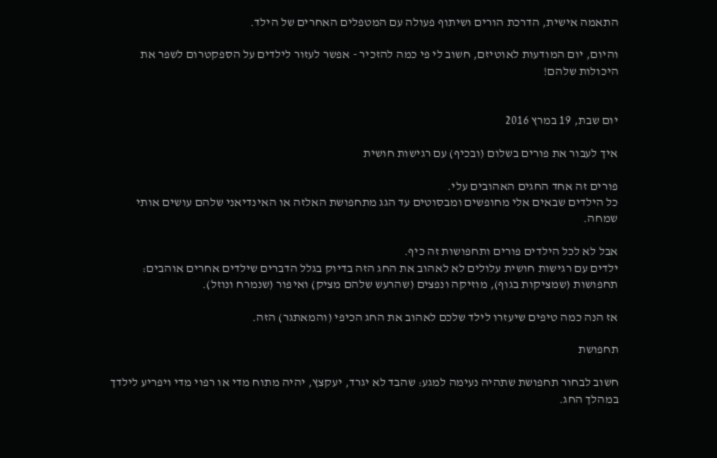התאמה אישית, הדרכת הורים ושיתוף פעולה עם המטפלים האחרים של הילד.

והיום, יום המודעות לאוטיזם, חשוב לי פי כמה להזכיר - אפשר לעזור לילדים על הספקטרום לשפר את היכולות שלהם!


יום שבת, 19 במרץ 2016

איך לעבור את פורים בשלום (ובכיף) עם רגישות חושית

פורים זה אחד החגים האהובים עלי.
כל הילדים שבאים אלי מחופשים ומבסוטים עד הגג מתחפושת האלזה או האינדיאני שלהם עושים אותי שמחה.

אבל לא לכל הילדים פורים ותחפושות זה כיף.
ילדים עם רגישות חושית עלולים לא לאהוב את החג הזה בדיוק בגלל הדברים שילדים אחרים אוהבים: תחפושות (שמציקות בגוף), מוזיקה ונפצים (שהרעש שלהם מציק) ואיפור (שנמרח ונוזל).

אז הנה כמה טיפים שיעזרו לילד שלכם לאהוב את החג הכיפי (והמאתגר) הזה.

תחפושת

חשוב לבחור תחפושת שתהיה נעימה למגע: שהבד לא יגרד, יעקצץ, יהיה מתוח מדי או רפוי מדי ויפריע לילדך במהלך החג.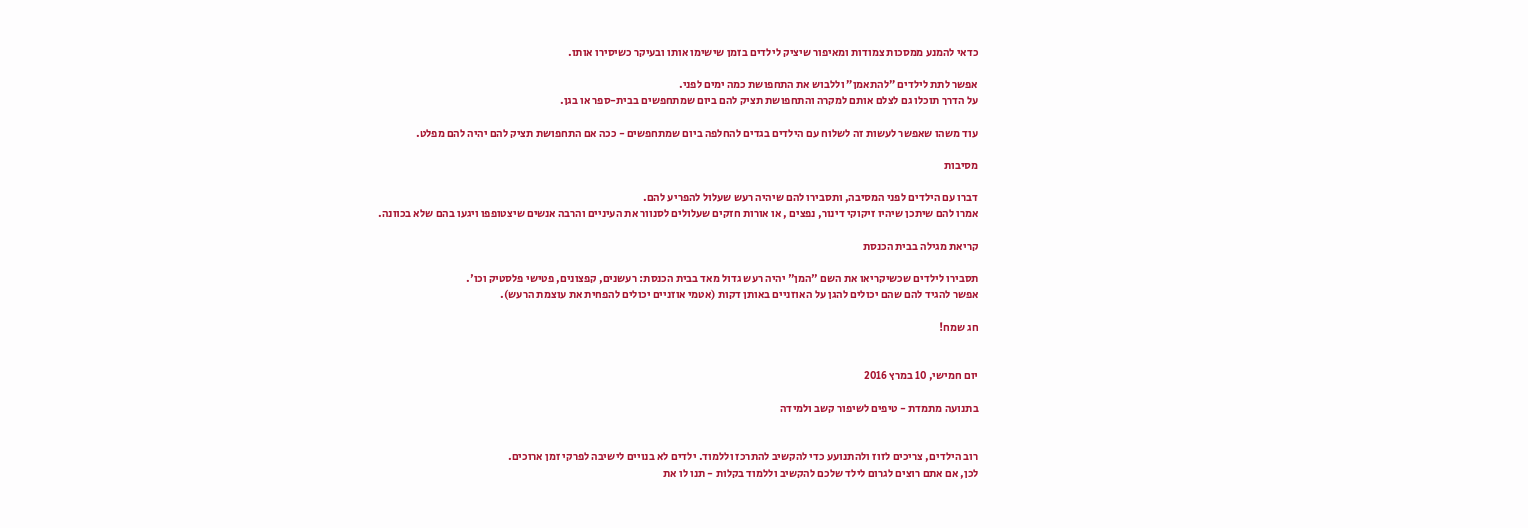כדאי להמנע ממסכות צמודות ומאיפור שיציק לילדים בזמן שישימו אותו ובעיקר כשיסירו אותו.

אפשר לתת לילדים ״להתאמן״ וללבוש את התחפושת כמה ימים לפני.
על הדרך תוכלו גם לצלם אותם למקרה והתחפושת תציק להם ביום שמתחפשים בבית-ספר או בגן.

עוד משהו שאפשר לעשות זה לשלוח עם הילדים בגדים להחלפה ביום שמתחפשים - ככה אם התחפושת תציק להם יהיה להם מפלט.

מסיבות

דברו עם הילדים לפני המסיבה, ותסבירו להם שיהיה רעש שעלול להפריע להם.
אמרו להם שיתכן שיהיו זיקוקי דינור, נפצים , או אורות חזקים שעלולים לסנוור את העיניים והרבה אנשים שיצטופפו ויגעו בהם שלא בכוונה.

קריאת מגילה בבית הכנסת

תסבירו לילדים שכשיקריאו את השם "המן" יהיה רעש גדול מאד בבית הכנסת: רעשנים, קפצונים, פטישי פלסטיק וכו'.
אפשר להגיד להם שהם יכולים להגן על האוזניים באותן דקות (אטמי אוזניים יכולים להפחית את עוצמת הרעש).

חג שמח!


יום חמישי, 10 במרץ 2016

בתנועה מתמדת - טיפים לשיפור קשב ולמידה


רוב הילדים, צריכים לזוז ולהתנועע כדי להקשיב להתרכז וללמוד. ילדים לא בנויים לישיבה לפרקי זמן ארוכים.
לכן, אם אתם רוצים לגרום לילד שלכם להקשיב וללמוד בקלות - תנו לו את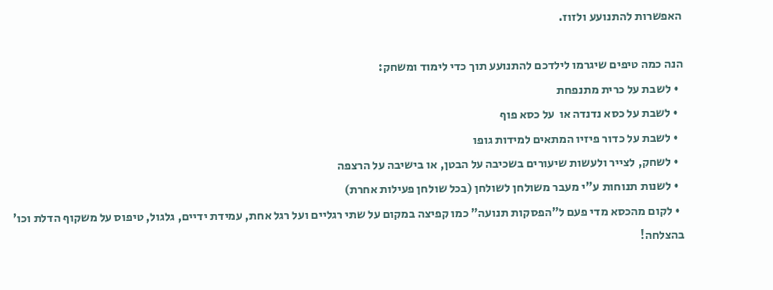האפשרות להתנועע ולזוז.

הנה כמה טיפים שיגרמו לילדכם להתנועע תוך כדי לימוד ומשחק:
  • לשבת על כרית מתנפחת
  • לשבת על כסא נדנדה או  על כסא פוף
  • לשבת על כדור פיזיו המתאים למידות גופו
  • לשחק, לצייר ולעשות שיעורים בשכיבה על הבטן, או בישיבה על הרצפה
  • לשנות תנוחות ע"י מעבר משולחן לשולחן (בכל שולחן פעילות אחרת)
  • לקום מהכסא מדי פעם ל"הפסקות תנועה" כמו קפיצה במקום על שתי רגליים ועל רגל אחת, עמידת ידיים, גלגול, טיפוס על משקוף הדלת וכו'
בהצלחה!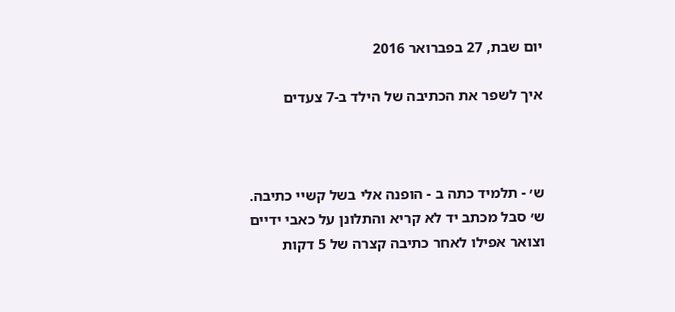יום שבת, 27 בפברואר 2016

איך לשפר את הכתיבה של הילד ב-7 צעדים



ש׳ - תלמיד כתה ב - הופנה אלי בשל קשיי כתיבה.
ש׳ סבל מכתב יד לא קריא והתלונן על כאבי ידיים וצואר אפילו לאחר כתיבה קצרה של 5 דקות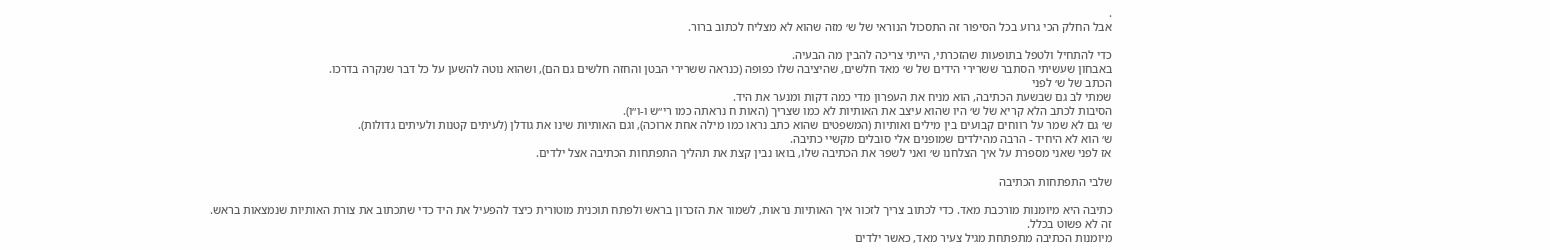.
אבל החלק הכי גרוע בכל הסיפור זה התסכול הנוראי של ש׳ מזה שהוא לא מצליח לכתוב ברור.

כדי להתחיל ולטפל בתופעות שהזכרתי, הייתי צריכה להבין מה הבעיה.
באבחון שעשיתי הסתבר ששרירי הידים של ש׳ מאד חלשים, שהיציבה שלו כפופה (כנראה ששרירי הבטן והחזה חלשים גם הם), ושהוא נוטה להשען על כל דבר שנקרה בדרכו.
הכתב של ש׳ לפני
שמתי לב גם שבשעת הכתיבה, הוא מניח את העפרון מדי כמה דקות ומנער את היד.
הסיבות לכתב הלא קריא של ש׳ היו שהוא עיצב את האותיות לא כמו שצריך (האות ח נראתה כמו רי״ש ו-ו״ו).
ש׳ גם לא שמר על רווחים קבועים בין מילים ואותיות (המשפטים שהוא כתב נראו כמו מילה אחת ארוכה), וגם האותיות שינו את גודלן (לעיתים קטנות ולעיתים גדולות).
ש׳ הוא לא היחיד - הרבה מהילדים שמופנים אלי סובלים מקשיי כתיבה.
אז לפני שאני מספרת על איך הצלחנו ש׳ ואני לשפר את הכתיבה שלו, בואו נבין קצת את תהליך התפתחות הכתיבה אצל ילדים.

שלבי התפתחות הכתיבה

כתיבה היא מיומנות מורכבת מאד. כדי לכתוב צריך לזכור איך האותיות נראות, לשמור את הזכרון בראש ולפתח תוכנית מוטורית כיצד להפעיל את היד כדי שתכתוב את צורת האותיות שנמצאות בראש.
זה לא פשוט בכלל.
מיומנות הכתיבה מתפתחת מגיל צעיר מאד, כאשר ילדים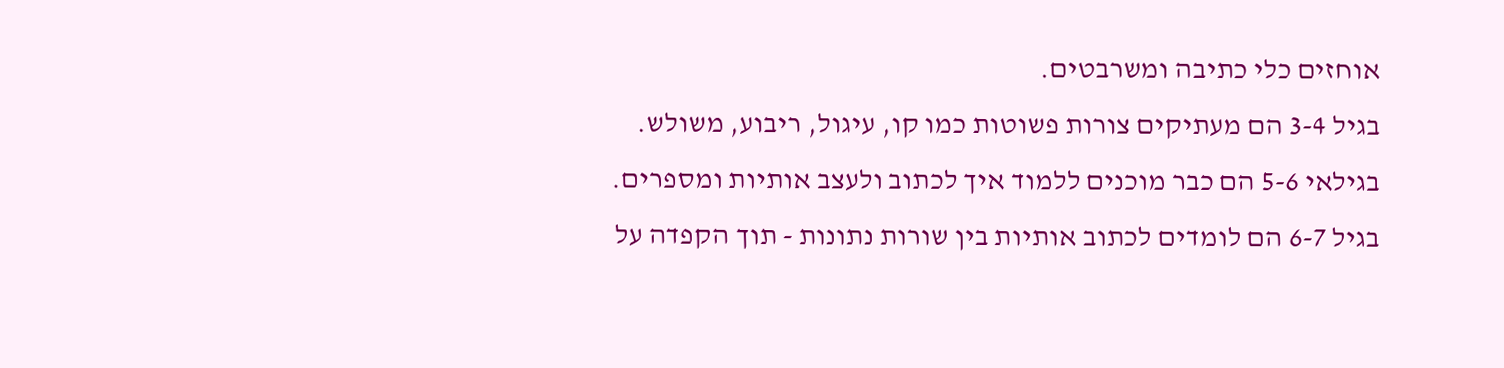אוחזים כלי כתיבה ומשרבטים.
בגיל 3-4 הם מעתיקים צורות פשוטות כמו קו, עיגול, ריבוע, משולש.
בגילאי 5-6 הם כבר מוכנים ללמוד איך לכתוב ולעצב אותיות ומספרים.
בגיל 6-7 הם לומדים לכתוב אותיות בין שורות נתונות - תוך הקפדה על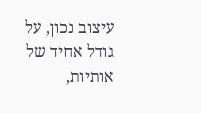עיצוב נכון, על גודל אחיד של אותיות,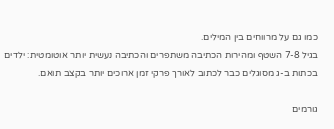כמו גם על מרווחים בין המילים.
בגיל 7-8 השטף ומהירות הכתיבה משתפרים והכתיבה נעשית יותר אוטומטית: ילדים בכתות ב-ג מסוגלים כבר לכתוב לאורך פרקי זמן ארוכים יותר בקצב תואם.

גורמים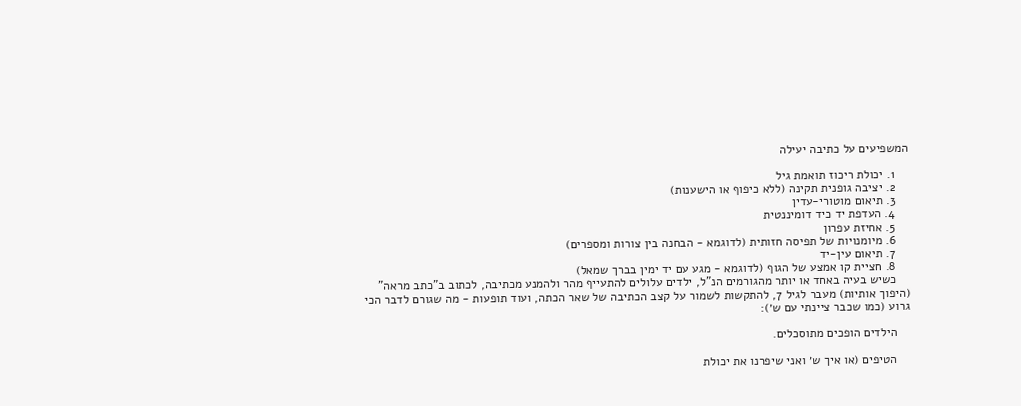המשפיעים על כתיבה יעילה

    1. יכולת ריכוז תואמת גיל
    2. יציבה גופנית תקינה (ללא כיפוף או הישענות)
    3. תיאום מוטורי-עדין
    4. העדפת יד כיד דומיננטית
    5. אחיזת עפרון
    6. מיומנויות של תפיסה חזותית (לדוגמא - הבחנה בין צורות ומספרים)
    7. תיאום עין-יד
    8. חציית קו אמצע של הגוף (לדוגמא - מגע עם יד ימין בברך שמאל)
    כשיש בעיה באחד או יותר מהגורמים הנ"ל, ילדים עלולים להתעייף מהר ולהמנע מכתיבה, לכתוב ב"כתב מראה" (היפוך אותיות) מעבר לגיל 7, להתקשות לשמור על קצב הכתיבה של שאר הכתה, ועוד תופעות - מה שגורם לדבר הכי גרוע (כמו שכבר ציינתי עם ש׳):

    הילדים הופכים מתוסכלים.

    הטיפים (או איך ש׳ ואני שיפרנו את יכולת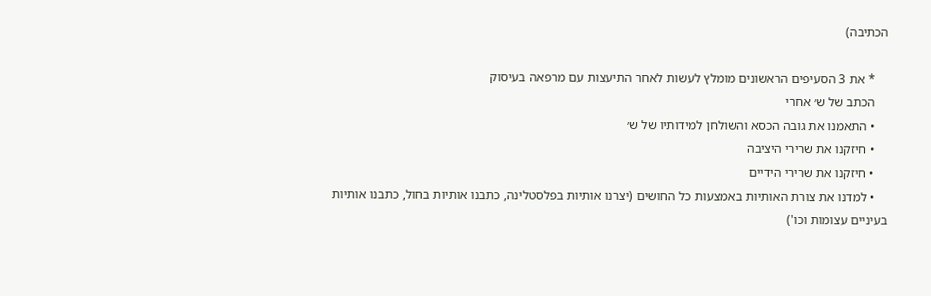הכתיבה)

    * את 3 הסעיפים הראשונים מומלץ לעשות לאחר התיעצות עם מרפאה בעיסוק
    הכתב של ש׳ אחרי
    • התאמנו את גובה הכסא והשולחן למידותיו של ש׳
    • חיזקנו את שרירי היציבה
    • חיזקנו את שרירי הידיים
    • למדנו את צורת האותיות באמצעות כל החושים (יצרנו אותיות בפלסטלינה, כתבנו אותיות בחול, כתבנו אותיות בעיניים עצומות וכו')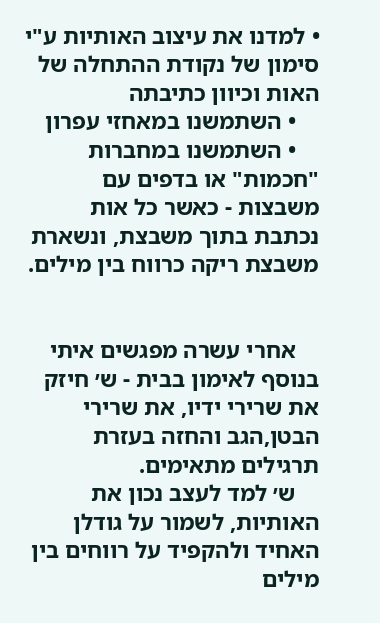• למדנו את עיצוב האותיות ע"י סימון של נקודת ההתחלה של האות וכיוון כתיבתה
    • השתמשנו במאחזי עפרון
    • השתמשנו במחברות "חכמות" או בדפים עם משבצות - כאשר כל אות נכתבת בתוך משבצת, ונשארת משבצת ריקה כרווח בין מילים.


    אחרי עשרה מפגשים איתי בנוסף לאימון בבית - ש׳ חיזק את שרירי ידיו, את שרירי הבטן,הגב והחזה בעזרת תרגילים מתאימים.
    ש׳ למד לעצב נכון את האותיות, לשמור על גודלן האחיד ולהקפיד על רווחים בין מילים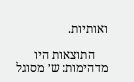ואותיות.

    התוצאות היו מדהימות: ש׳ מסוגל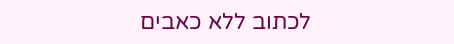לכתוב ללא כאבים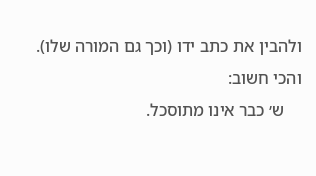ולהבין את כתב ידו (וכך גם המורה שלו). והכי חשוב:
    ש׳ כבר אינו מתוסכל.